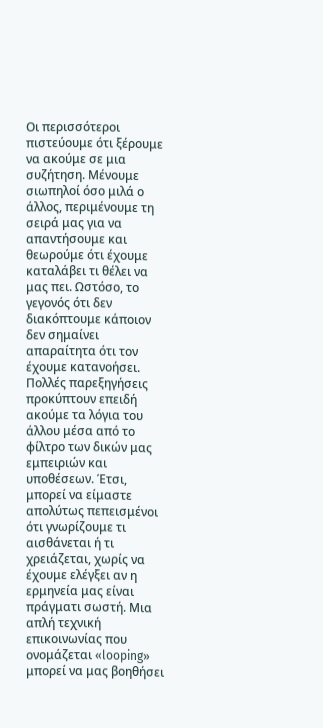Οι περισσότεροι πιστεύουμε ότι ξέρουμε να ακούμε σε μια συζήτηση. Μένουμε σιωπηλοί όσο μιλά ο άλλος, περιμένουμε τη σειρά μας για να απαντήσουμε και θεωρούμε ότι έχουμε καταλάβει τι θέλει να μας πει. Ωστόσο, το γεγονός ότι δεν διακόπτουμε κάποιον δεν σημαίνει απαραίτητα ότι τον έχουμε κατανοήσει. Πολλές παρεξηγήσεις προκύπτουν επειδή ακούμε τα λόγια του άλλου μέσα από το φίλτρο των δικών μας εμπειριών και υποθέσεων. Έτσι, μπορεί να είμαστε απολύτως πεπεισμένοι ότι γνωρίζουμε τι αισθάνεται ή τι χρειάζεται, χωρίς να έχουμε ελέγξει αν η ερμηνεία μας είναι πράγματι σωστή. Μια απλή τεχνική επικοινωνίας που ονομάζεται «looping» μπορεί να μας βοηθήσει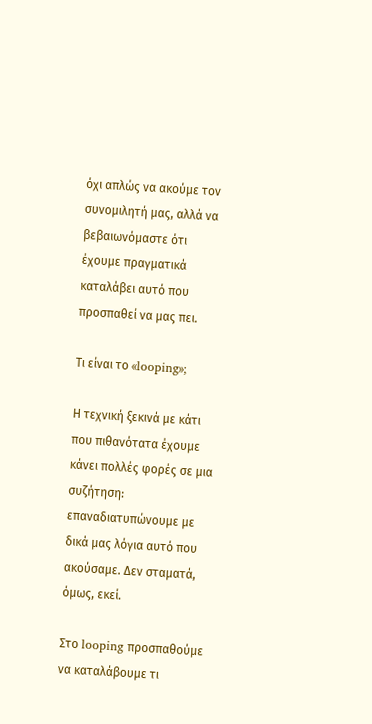όχι απλώς να ακούμε τον συνομιλητή μας, αλλά να βεβαιωνόμαστε ότι έχουμε πραγματικά καταλάβει αυτό που προσπαθεί να μας πει.

Τι είναι το «looping»;

Η τεχνική ξεκινά με κάτι που πιθανότατα έχουμε κάνει πολλές φορές σε μια συζήτηση: επαναδιατυπώνουμε με δικά μας λόγια αυτό που ακούσαμε. Δεν σταματά, όμως, εκεί.

Στο looping προσπαθούμε να καταλάβουμε τι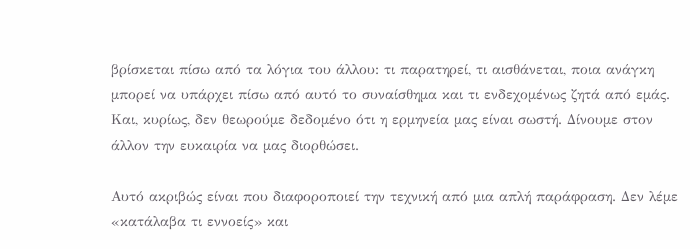βρίσκεται πίσω από τα λόγια του άλλου: τι παρατηρεί, τι αισθάνεται, ποια ανάγκη μπορεί να υπάρχει πίσω από αυτό το συναίσθημα και τι ενδεχομένως ζητά από εμάς. Και, κυρίως, δεν θεωρούμε δεδομένο ότι η ερμηνεία μας είναι σωστή. Δίνουμε στον άλλον την ευκαιρία να μας διορθώσει.

Αυτό ακριβώς είναι που διαφοροποιεί την τεχνική από μια απλή παράφραση. Δεν λέμε «κατάλαβα τι εννοείς» και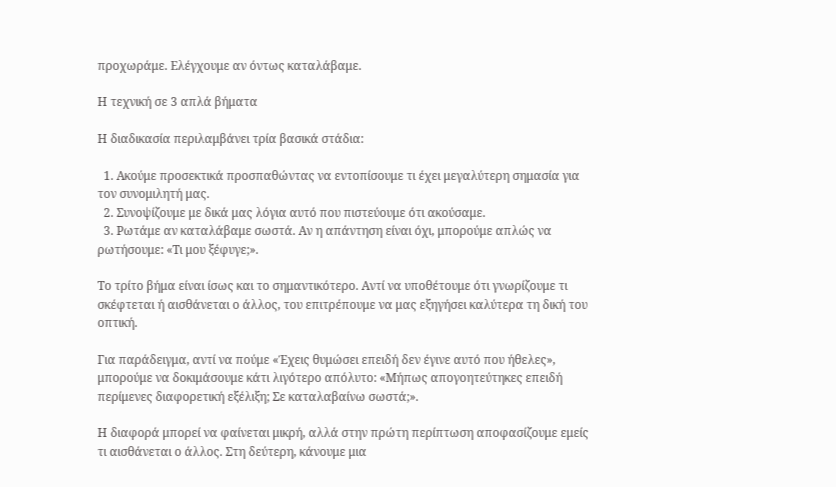προχωράμε. Ελέγχουμε αν όντως καταλάβαμε.

Η τεχνική σε 3 απλά βήματα

Η διαδικασία περιλαμβάνει τρία βασικά στάδια:

  1. Ακούμε προσεκτικά προσπαθώντας να εντοπίσουμε τι έχει μεγαλύτερη σημασία για τον συνομιλητή μας.
  2. Συνοψίζουμε με δικά μας λόγια αυτό που πιστεύουμε ότι ακούσαμε.
  3. Ρωτάμε αν καταλάβαμε σωστά. Αν η απάντηση είναι όχι, μπορούμε απλώς να ρωτήσουμε: «Τι μου ξέφυγε;».

Το τρίτο βήμα είναι ίσως και το σημαντικότερο. Αντί να υποθέτουμε ότι γνωρίζουμε τι σκέφτεται ή αισθάνεται ο άλλος, του επιτρέπουμε να μας εξηγήσει καλύτερα τη δική του οπτική.

Για παράδειγμα, αντί να πούμε «Έχεις θυμώσει επειδή δεν έγινε αυτό που ήθελες», μπορούμε να δοκιμάσουμε κάτι λιγότερο απόλυτο: «Μήπως απογοητεύτηκες επειδή περίμενες διαφορετική εξέλιξη; Σε καταλαβαίνω σωστά;».

Η διαφορά μπορεί να φαίνεται μικρή, αλλά στην πρώτη περίπτωση αποφασίζουμε εμείς τι αισθάνεται ο άλλος. Στη δεύτερη, κάνουμε μια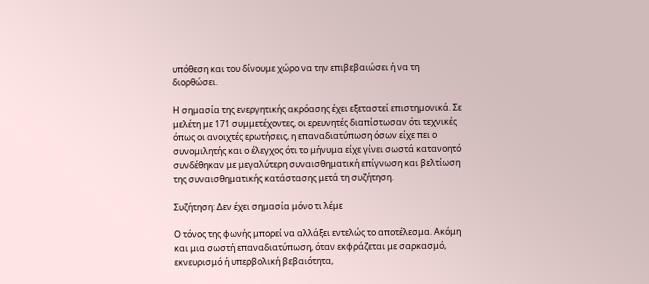υπόθεση και του δίνουμε χώρο να την επιβεβαιώσει ή να τη διορθώσει.

Η σημασία της ενεργητικής ακρόασης έχει εξεταστεί επιστημονικά. Σε μελέτη με 171 συμμετέχοντες, οι ερευνητές διαπίστωσαν ότι τεχνικές όπως οι ανοιχτές ερωτήσεις, η επαναδιατύπωση όσων είχε πει ο συνομιλητής και ο έλεγχος ότι το μήνυμα είχε γίνει σωστά κατανοητό συνδέθηκαν με μεγαλύτερη συναισθηματική επίγνωση και βελτίωση της συναισθηματικής κατάστασης μετά τη συζήτηση.

Συζήτηση: Δεν έχει σημασία μόνο τι λέμε

Ο τόνος της φωνής μπορεί να αλλάξει εντελώς το αποτέλεσμα. Ακόμη και μια σωστή επαναδιατύπωση, όταν εκφράζεται με σαρκασμό, εκνευρισμό ή υπερβολική βεβαιότητα,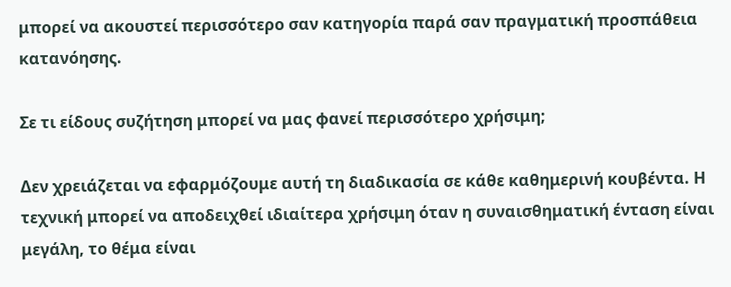μπορεί να ακουστεί περισσότερο σαν κατηγορία παρά σαν πραγματική προσπάθεια κατανόησης.

Σε τι είδους συζήτηση μπορεί να μας φανεί περισσότερο χρήσιμη;

Δεν χρειάζεται να εφαρμόζουμε αυτή τη διαδικασία σε κάθε καθημερινή κουβέντα. Η τεχνική μπορεί να αποδειχθεί ιδιαίτερα χρήσιμη όταν η συναισθηματική ένταση είναι μεγάλη, το θέμα είναι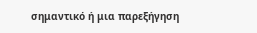σημαντικό ή μια παρεξήγηση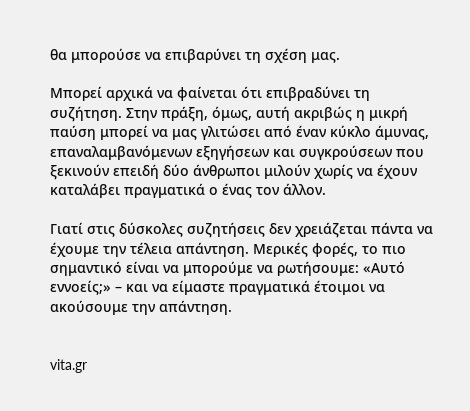θα μπορούσε να επιβαρύνει τη σχέση μας.

Μπορεί αρχικά να φαίνεται ότι επιβραδύνει τη συζήτηση. Στην πράξη, όμως, αυτή ακριβώς η μικρή παύση μπορεί να μας γλιτώσει από έναν κύκλο άμυνας, επαναλαμβανόμενων εξηγήσεων και συγκρούσεων που ξεκινούν επειδή δύο άνθρωποι μιλούν χωρίς να έχουν καταλάβει πραγματικά ο ένας τον άλλον.

Γιατί στις δύσκολες συζητήσεις δεν χρειάζεται πάντα να έχουμε την τέλεια απάντηση. Μερικές φορές, το πιο σημαντικό είναι να μπορούμε να ρωτήσουμε: «Αυτό εννοείς;» – και να είμαστε πραγματικά έτοιμοι να ακούσουμε την απάντηση.


vita.gr